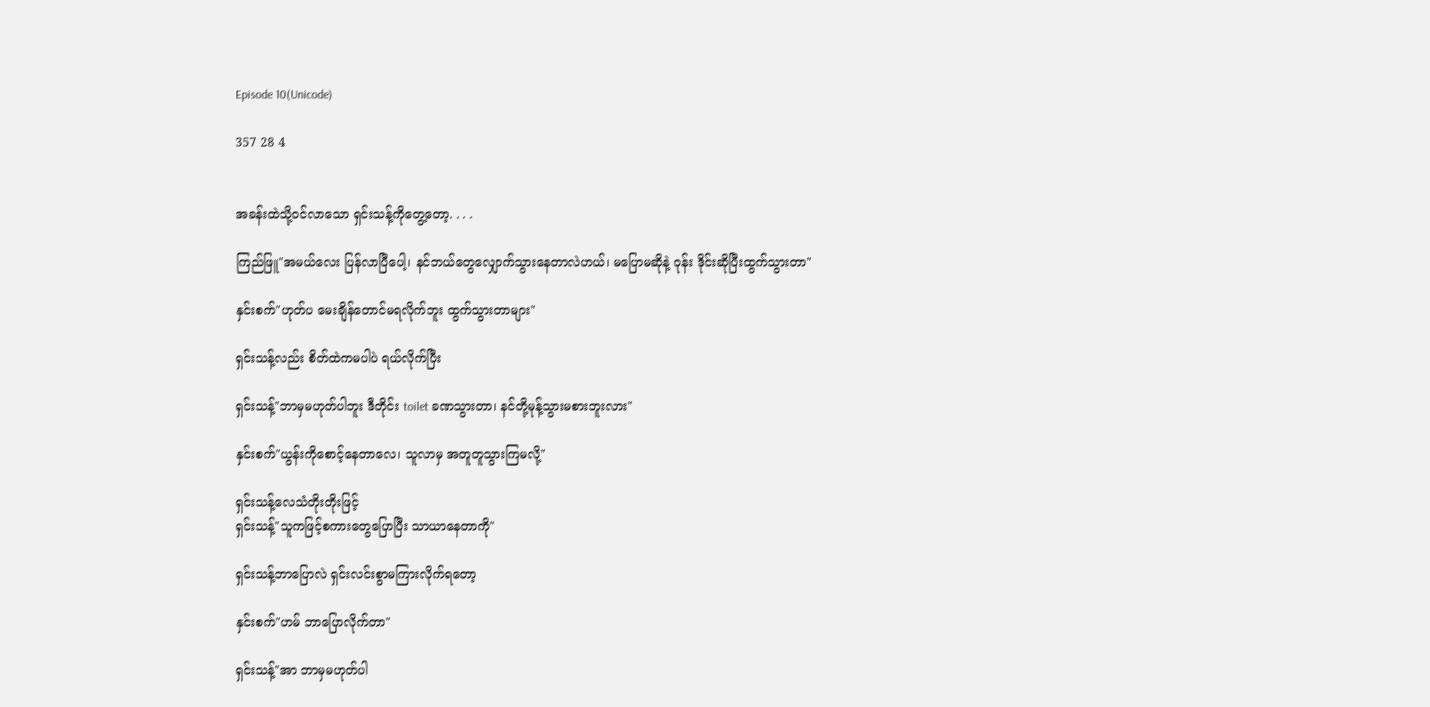Episode 10(Unicode)

357 28 4


အခန်းထဲသို့ဝင်လာသော ရှင်းသန့်ကိုတွေ့တော့. . . .

ကြည်ဖြူ"အမယ်လေး ပြန်လာပြီပေါ့၊ နင်ဘယ်တွေလျှောက်သွားနေတာလဲဟယ်၊ မပြောမဆိုနဲ့ ဝုန်း ဒိုင်းဆိုပြီးထွက်သွားတာ"

နှင်းစက်"ဟုတ်ပ မေးချိန်တောင်မရလိုက်ဘူး ထွက်သွားတာများ"

ရှင်းသန့်လည်း စိတ်ထဲကမပါပဲ ရယ်လိုက်ပြီး

ရှင်းသန့်"ဘာမှမဟုတ်ပါဘူး ဒီတိုင်း toilet ခဏသွားတာ၊ နင်တို့မုန့်သွားမစားဘူးလား"

နှင်းစက်"ယွန်းကိုစောင့်နေတာလေ၊ သူလာမှ အတူတူသွားကြမလို့"

ရှင်းသန့်လေသံတိုးတိုးဖြင့်
ရှင်းသန့်"သူကဖြင့်စကားတွေပြောပြီး သာယာနေတာကို"

ရှင်းသန့်ဘာပြောလဲ ရှင်းလင်းစွာမကြားလိုက်ရတော့

နှင်းစက်"ဟမ် ဘာပြောလိုက်တာ"

ရှင်းသန့်"အာ ဘာမှမဟုတ်ပါ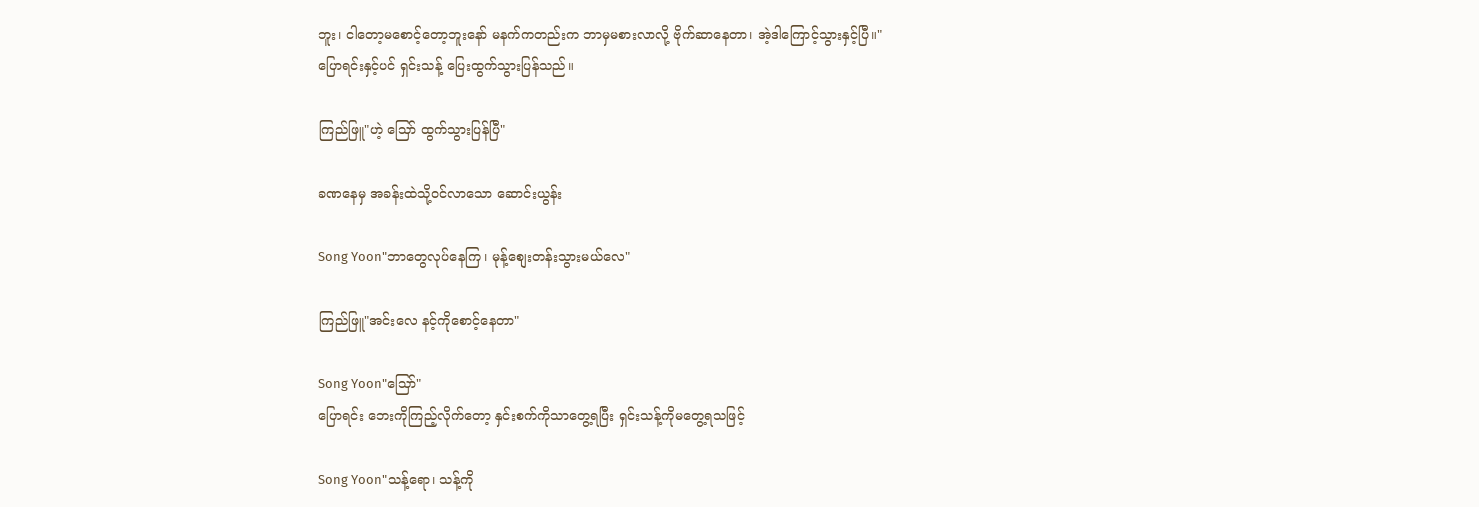ဘူး၊ ငါတော့မစောင့်တော့ဘူးနော် မနက်ကတည်းက ဘာမှမစားလာလို့ ဗိုက်ဆာနေတာ၊ အဲ့ဒါကြောင့်သွားနှင့်ပြီ။"
ပြောရင်းနှင့်ပင် ရှင်းသန့် ပြေးထွက်သွားပြန်သည်။

ကြည်ဖြူ"ဟဲ့ သြော် ထွက်သွားပြန်ပြီ"

ခဏနေမှ အခန်းထဲသို့ဝင်လာသော ဆောင်းယွန်း

Song Yoon"ဘာတွေလုပ်နေကြ၊ မုန့်စျေးတန်းသွားမယ်လေ"

ကြည်ဖြူ"အင်းလေ နင့်ကိုစောင့်နေတာ"

Song Yoon"သြော်"
ပြောရင်း ဘေးကိုကြည့်လိုက်တော့ နှင်းစက်ကိုသာတွေ့ရပြီး ရှင်းသန့်ကိုမတွေ့ရသဖြင့်

Song Yoon"သန့်ရော၊ သန့်ကို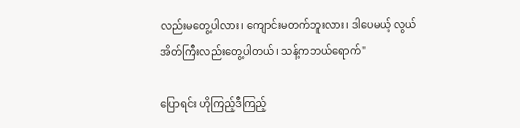လည်းမတွေ့ပါလား၊ ကျောင်းမတက်ဘူးလား၊ ဒါပေမယ့် လွယ်အိတ်ကြီးလည်းတွေ့ပါတယ်၊ သန့်ကဘယ်ရောက်"

ပြောရင်း ဟိုကြည့်ဒီကြည့်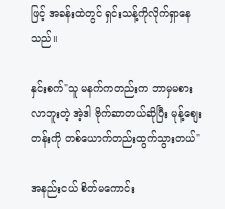ဖြင့် အခန်းထဲတွင် ရှင်းသန့်ကိုလိုက်ရှာနေသည်။

နှင်းစက်"သူ မနက်ကတည်းက ဘာမှမစားလာဘူးတဲ့ အဲ့ဒါ ဗိုက်ဆာတယ်ဆိုပြီး မုန့်စျေးတန်းကို တစ်ယောက်တည်းထွက်သွားတယ်"

အနည်းငယ် စိတ်မကောင်း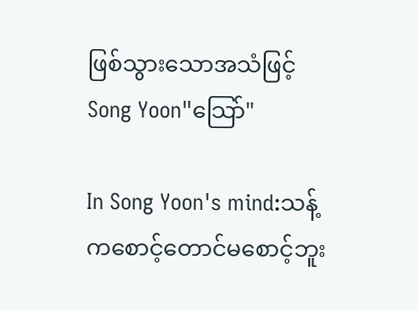ဖြစ်သွားသောအသံဖြင့်
Song Yoon"သြော်"

In Song Yoon's mind:သန့်ကစောင့်တောင်မစောင့်ဘူး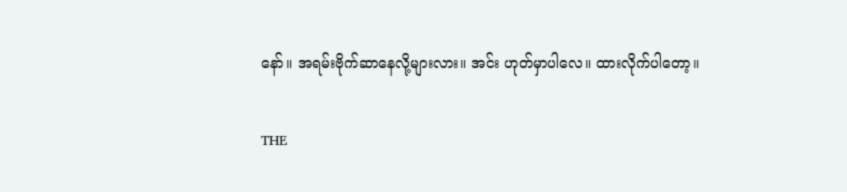နော်။ အရမ်းဗိုက်ဆာနေလို့များလား။ အင်း ဟုတ်မှာပါလေ။ ထားလိုက်ပါတော့။

THE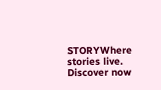STORYWhere stories live. Discover now